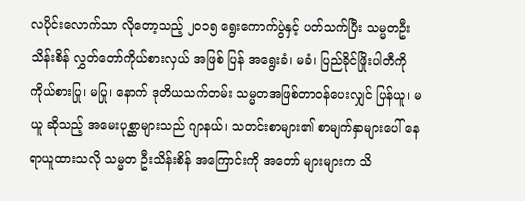လပိုင်းလောက်သာ လိုတော့သည့် ၂၀၁၅ ရွေးကောက်ပွဲနှင့် ပတ်သက်ပြီး သမ္မတဦးသိန်းစိန် လွှတ်တော်ကိုယ်စားလှယ် အဖြစ် ပြန် အရွေးခံ၊ မခံ၊ ပြည်ခိုင်ဖြိုးပါတီကို ကိုယ်စားပြု၊ မပြု၊ နောက် ဒုတိယသက်တမ်း သမ္မတအဖြစ်တာဝန်ပေးလျှင် ပြန်ယူ၊ မယူ ဆိုသည့် အမေးပုစ္ဆာများသည် ဂျာနယ်၊ သတင်းစာများ၏ စာမျက်နှာများပေါ် နေရာယူထားသလို သမ္မတ ဦးသိန်းစိန် အကြောင်းကို အတော် များများက သိ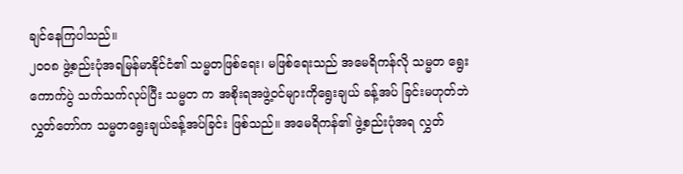ချင်နေကြပါသည်။
၂၀၀၈ ဖွဲ့စည်းပုံအရမြန်မာနိုင်ငံ၏ သမ္မတဖြစ်ရေး၊ မဖြစ်ရေးသည် အမေရိကန်လို သမ္မတ ရွေးကောက်ပွဲ သက်သက်လုပ်ပြီး သမ္မတ က အစိုးရအဖွဲ့ဝင်များကိုရွေးချယ် ခန့်အပ် ခြင်းမဟုတ်ဘဲ လွှတ်တော်က သမ္မတရွေးချယ်ခန့်အပ်ခြင်း ဖြစ်သည်။ အမေရိကန်၏ ဖွဲ့စည်းပုံအရ လွှတ်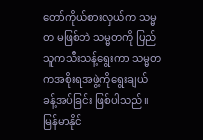တော်ကိုယ်စားလှယ်က သမ္မတ မဖြစ်ဘဲ သမ္မတကို ပြည်သူကသီးသန့်ရွေးကာ သမ္မတကအစိုးရအဖွဲ့ကိုရွေးချယ် ခန့်အပ်ခြင်း ဖြစ်ပါသည်။
မြန်မာနိုင်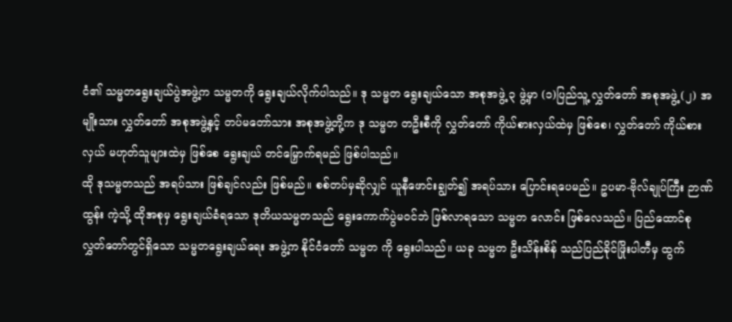ငံ၏ သမ္မတရွေးချယ်ပွဲအဖွဲ့က သမ္မတကို ရွေးချယ်လိုက်ပါသည်။ ဒု သမ္မတ ရွေးချယ်သော အစုအဖွဲ့ ၃ ဖွဲ့မှာ (၁)ပြည်သူ့ လွှတ်တော် အစုအဖွဲ့ (၂) အမျိုးသား လွှတ်တော် အစုအဖွဲ့နှင့် တပ်မတော်သား အစုအဖွဲ့တို့က ဒု သမ္မတ တဦးစီကို လွှတ်တော် ကိုယ်စားလှယ်ထဲမှ ဖြစ်စေ၊ လွှတ်တော် ကိုယ်စားလှယ် မဟုတ်သူများထဲမှ ဖြစ်စေ ရွေးချယ် တင်မြှောက်ရမည် ဖြစ်ပါသည်။
ထို ဒုသမ္မတသည် အရပ်သား ဖြစ်ချင်လည်း ဖြစ်မည်။ စစ်တပ်မှဆိုလျှင် ယူနီဖောင်းချွတ်၍ အရပ်သား ပြောင်းရပေမည်။ ဥပမာ-ဗိုလ်ချုပ်ကြီး ဉာဏ်ထွန်း ကဲ့သို့ ထိုအစုမှ ရွေးချယ်ခံရသော ဒုတိယသမ္မတသည် ရွေးကောက်ပွဲမဝင်ဘဲ ဖြစ်လာရသော သမ္မတ လောင်း ဖြစ်လေသည်။ ပြည်ထောင်စု လွှတ်တော်တွင်ရှိသော သမ္မတရွေးချယ်ရေး အဖွဲ့က နိုင်ငံတော် သမ္မတ ကို ရွေးပါသည်။ ယခု သမ္မတ ဦးသိန်းစိန် သည်ပြည်ခိုင်ဖြိုးပါတီမှ ထွက်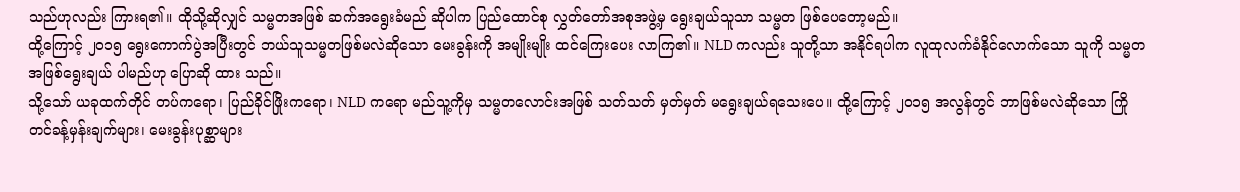သည်ဟုလည်း ကြားရ၏။ ထိုသို့ဆိုလျှင် သမ္မတအဖြစ် ဆက်အရွေးခံမည် ဆိုပါက ပြည်ထောင်စု လွှတ်တော်အစုအဖွဲ့မှ ရွေးချယ်သူသာ သမ္မတ ဖြစ်ပေတော့မည်။
ထို့ကြောင့် ၂၀၁၅ ရွေးကောက်ပွဲအပြီးတွင် ဘယ်သူသမ္မတဖြစ်မလဲဆိုသော မေးခွန်းကို အမျိုးမျိုး ထင်ကြေးပေး လာကြ၏။ NLD ကလည်း သူတို့သာ အနိုင်ရပါက လူထုလက်ခံနိုင်လောက်သော သူကို သမ္မတအဖြစ်ရွေးချယ် ပါမည်ဟု ပြောဆို ထား သည်။
သို့သော် ယခုထက်တိုင် တပ်ကရော၊ ပြည်ခိုင်ဖြိုးကရော၊ NLD ကရော မည်သူ့ကိုမှ သမ္မတလောင်းအဖြစ် သတ်သတ် မှတ်မှတ် မရွေးချယ်ရသေးပေ။ ထို့ကြောင့် ၂၀၁၅ အလွန်တွင် ဘာဖြစ်မလဲဆိုသော ကြိုတင်ခန့်မှန်းချက်များ၊ မေးခွန်းပုစ္ဆာများ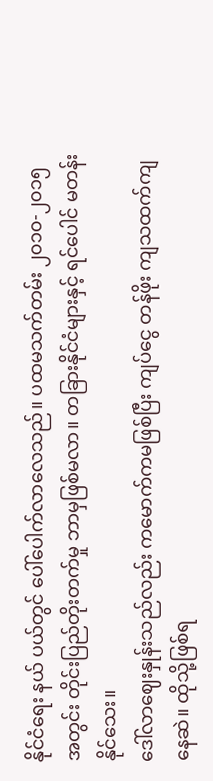နိုင်ငံရေး နယ် ပယ်တွင် ပေါ်ပေါက်လာလေသည်။ ပထမသက်တမ်း ၂၀၁၀-၂၀၁၅ အတွင်း တိုင်းပြည်တိုးတက်မှု ဘာမှဖြစ်မလာ။ တခြားနိုင်ငံများနှင့် ရင်ပေါင် မတန်းနိုင်သေး။
ဒေါ်လာဈေးနှုန်းသည်လည်း ကမောက်ကမဖြစ်ပြီး ကျပ်ငွေ တန်ဖိုး ကျသထက်ကျနေဆဲ။ ထိုသို့ဖြစ်ရ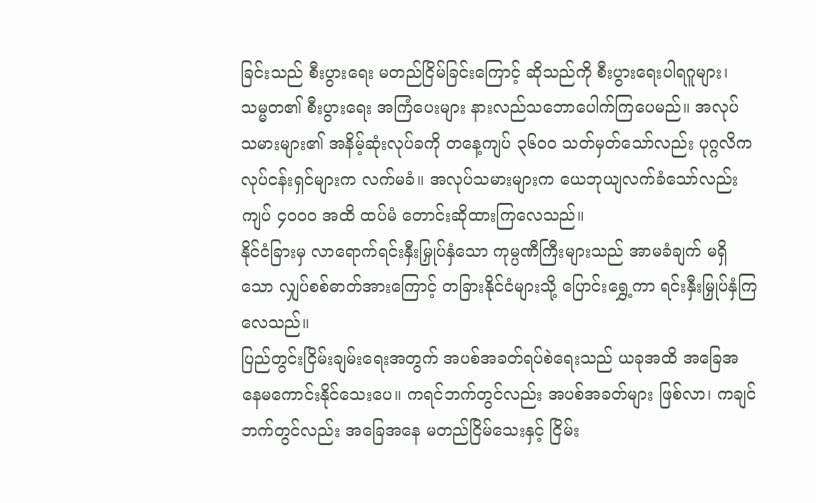ခြင်းသည် စီးပွားရေး မတည်ငြိမ်ခြင်းကြောင့် ဆိုသည်ကို စီးပွားရေးပါရဂူများ၊ သမ္မတ၏ စီးပွားရေး အကြံပေးများ နားလည်သဘောပေါက်ကြပေမည်။ အလုပ် သမားများ၏ အနိမ့်ဆုံးလုပ်ခကို တနေ့ကျပ် ၃၆၀၀ သတ်မှတ်သော်လည်း ပုဂ္ဂလိကလုပ်ငန်းရှင်များက လက်မခံ။ အလုပ်သမားများက ယေဘုယျလက်ခံသော်လည်း ကျပ် ၄၀၀၀ အထိ ထပ်မံ တောင်းဆိုထားကြလေသည်။
နိုင်ငံခြားမှ လာရောက်ရင်းနှီးမြှုပ်နှံသော ကုမ္ပဏီကြီးများသည် အာမခံချက် မရှိသော လျှပ်စစ်ဓာတ်အားကြောင့် တခြားနိုင်ငံများသို့ ပြောင်းရွှေ့ကာ ရင်းနှီးမြှုပ်နှံကြလေသည်။
ပြည်တွင်းငြိမ်းချမ်းရေးအတွက် အပစ်အခတ်ရပ်စဲရေးသည် ယခုအထိ အခြေအနေမကောင်းနိုင်သေးပေ။ ကရင်ဘက်တွင်လည်း အပစ်အခတ်များ ဖြစ်လာ၊ ကချင်ဘက်တွင်လည်း အခြေအနေ မတည်ငြိမ်သေးနှင့် ငြိမ်း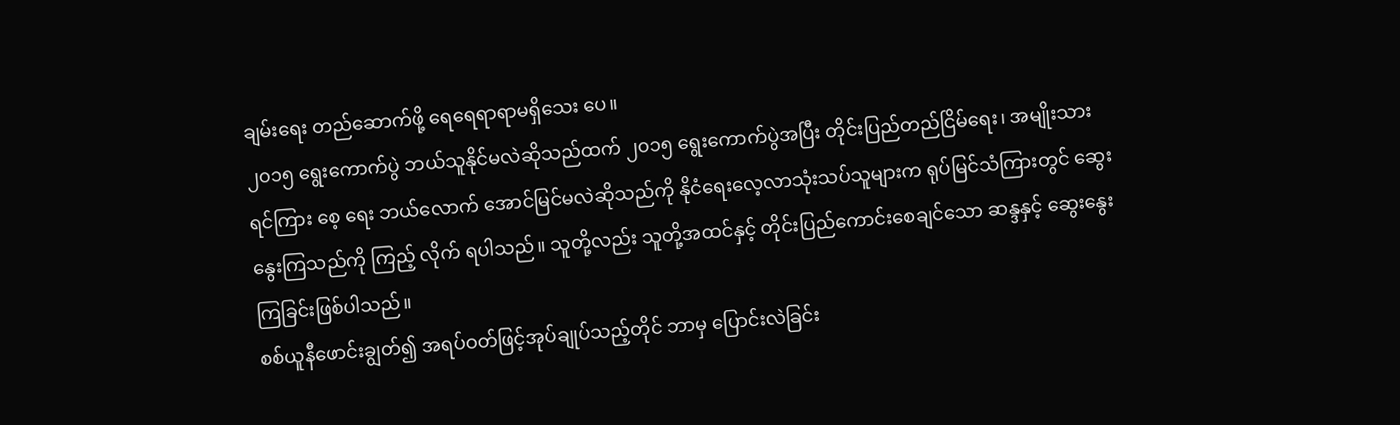ချမ်းရေး တည်ဆောက်ဖို့ ရေရေရာရာမရှိသေး ပေ။
၂၀၁၅ ရွေးကောက်ပွဲ ဘယ်သူနိုင်မလဲဆိုသည်ထက် ၂၀၁၅ ရွေးကောက်ပွဲအပြီး တိုင်းပြည်တည်ငြိမ်ရေး၊ အမျိုးသား ရင်ကြား စေ့ ရေး ဘယ်လောက် အောင်မြင်မလဲဆိုသည်ကို နိုငံရေးလေ့လာသုံးသပ်သူများက ရုပ်မြင်သံကြားတွင် ဆွေးနွေးကြသည်ကို ကြည့် လိုက် ရပါသည်။ သူတို့လည်း သူတို့အထင်နှင့် တိုင်းပြည်ကောင်းစေချင်သော ဆန္ဒနှင့် ဆွေးနွေးကြခြင်းဖြစ်ပါသည်။
စစ်ယူနီဖောင်းချွတ်၍ အရပ်ဝတ်ဖြင့်အုပ်ချုပ်သည့်တိုင် ဘာမှ ပြောင်းလဲခြင်း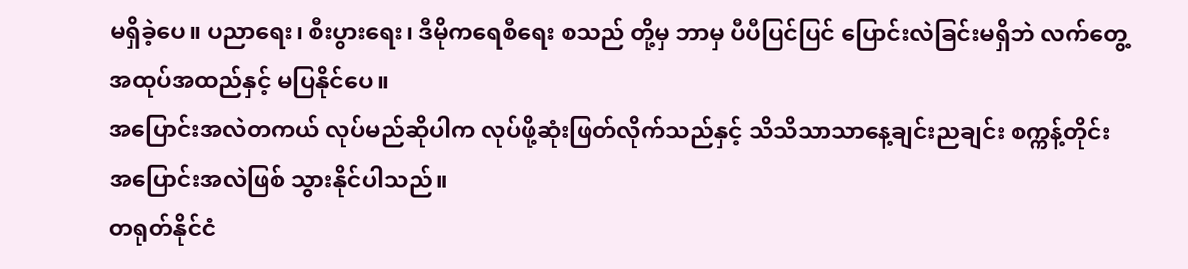မရှိခဲ့ပေ။ ပညာရေး၊ စီးပွားရေး၊ ဒီမိုကရေစီရေး စသည် တို့မှ ဘာမှ ပီပီပြင်ပြင် ပြောင်းလဲခြင်းမရှိဘဲ လက်တွေ့အထုပ်အထည်နှင့် မပြနိုင်ပေ။
အပြောင်းအလဲတကယ် လုပ်မည်ဆိုပါက လုပ်ဖို့ဆုံးဖြတ်လိုက်သည်နှင့် သိသိသာသာနေ့ချင်းညချင်း စက္ကန့်တိုင်း အပြောင်းအလဲဖြစ် သွားနိုင်ပါသည်။
တရုတ်နိုင်ငံ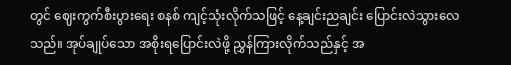တွင် ဈေးကွက်စီးပွားရေး စနစ် ကျင့်သုံးလိုက်သဖြင့် နေ့ချင်းညချင်း ပြောင်းလဲသွားလေသည်။ အုပ်ချုပ်သော အစိုးရပြောင်းလဲဖို့ ညွှန်ကြားလိုက်သည်နှင့် အ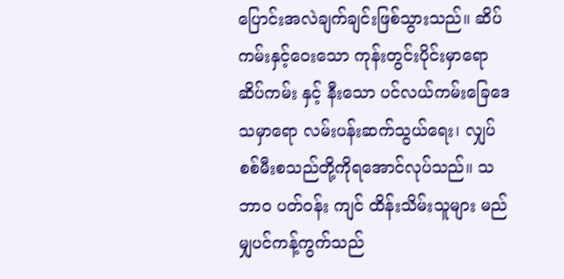ပြောင်းအလဲချက်ချင်းဖြစ်သွားသည်။ ဆိပ်ကမ်းနှင့်ဝေးသော ကုန်းတွင်းပိုင်းမှာရော ဆိပ်ကမ်း နှင့် နီးသော ပင်လယ်ကမ်းခြေဒေသမှာရော လမ်းပန်းဆက်သွယ်ရေး၊ လျှပ်စစ်မီးစသည်တို့ကိုရအောင်လုပ်သည်။ သဘာ၀ ပတ်ဝန်း ကျင် ထိန်းသိမ်းသူများ မည်မျှပင်ကန့်ကွက်သည်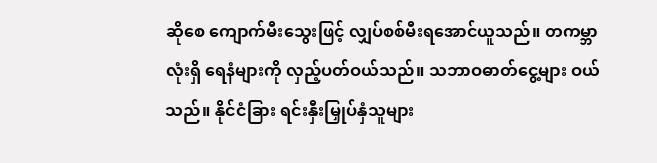ဆိုစေ ကျောက်မီးသွေးဖြင့် လျှပ်စစ်မီးရအောင်ယူသည်။ တကမ္ဘာလုံးရှိ ရေနံများကို လှည့်ပတ်ဝယ်သည်။ သဘာဝဓာတ်ငွေ့များ ဝယ်သည်။ နိုင်ငံခြား ရင်းနှီးမြှုပ်နှံသူများ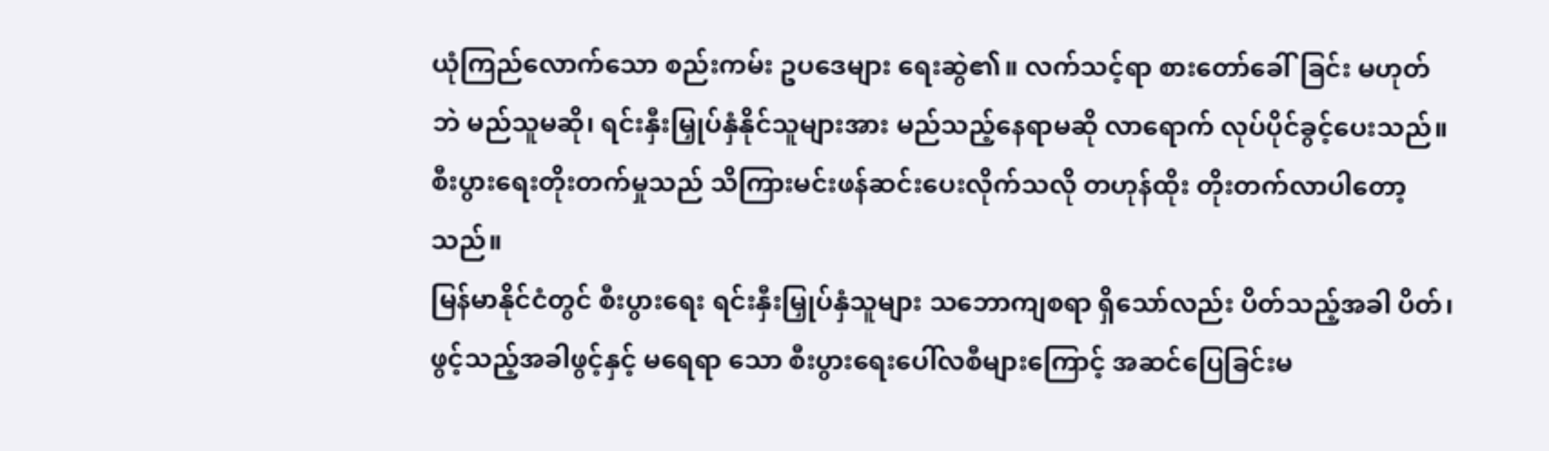ယုံကြည်လောက်သော စည်းကမ်း ဥပဒေများ ရေးဆွဲ၏။ လက်သင့်ရာ စားတော်ခေါ်ခြင်း မဟုတ်ဘဲ မည်သူမဆို၊ ရင်းနှီးမြှုပ်နှံနိုင်သူများအား မည်သည့်နေရာမဆို လာရောက် လုပ်ပိုင်ခွင့်ပေးသည်။ စီးပွားရေးတိုးတက်မှုသည် သိကြားမင်းဖန်ဆင်းပေးလိုက်သလို တဟုန်ထိုး တိုးတက်လာပါတော့သည်။
မြန်မာနိုင်ငံတွင် စီးပွားရေး ရင်းနှီးမြှုပ်နှံသူများ သဘောကျစရာ ရှိသော်လည်း ပိတ်သည့်အခါ ပိတ်၊ ဖွင့်သည့်အခါဖွင့်နှင့် မရေရာ သော စီးပွားရေးပေါ်လစီများကြောင့် အဆင်ပြေခြင်းမ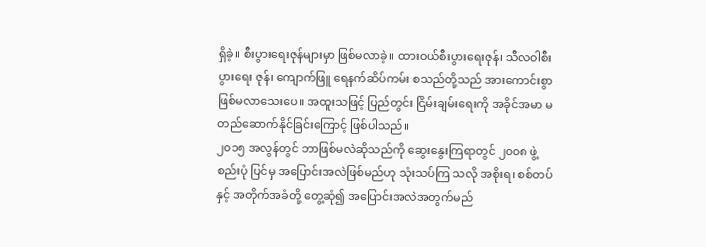ရှိခဲ့။ စီးပွားရေးဇုန်များမှာ ဖြစ်မလာခဲ့။ ထားဝယ်စီးပွားရေးဇုန်၊ သီလဝါစီးပွားရေး ဇုန်၊ ကျောက်ဖြူ ရေနက်ဆိပ်ကမ်း စသည်တို့သည် အားကောင်းစွာ ဖြစ်မလာသေးပေ။ အထူးသဖြင့် ပြည်တွင်း ငြိမ်းချမ်းရေးကို အခိုင်အမာ မတည်ဆောက်နိုင်ခြင်းကြောင့် ဖြစ်ပါသည်။
၂၀၁၅ အလွန်တွင် ဘာဖြစ်မလဲဆိုသည်ကို ဆွေးနွေးကြရာတွင် ၂၀၀၈ ဖွဲ့စည်းပုံ ပြင်မှ အပြောင်းအလဲဖြစ်မည်ဟု သုံးသပ်ကြ သလို အစိုးရ၊ စစ်တပ်နှင့် အတိုက်အခံတို့ တွေ့ဆုံ၍ အပြောင်းအလဲအတွက်မည်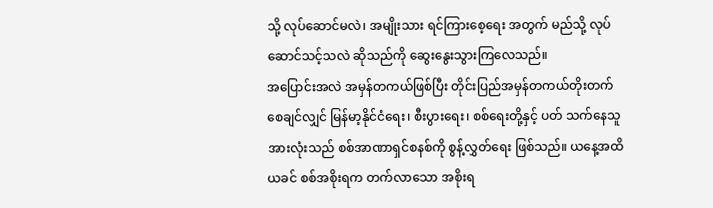သို့ လုပ်ဆောင်မလဲ၊ အမျိုးသား ရင်ကြားစေ့ရေး အတွက် မည်သို့ လုပ်ဆောင်သင့်သလဲ ဆိုသည်ကို ဆွေးနွေးသွားကြလေသည်။
အပြောင်းအလဲ အမှန်တကယ်ဖြစ်ပြီး တိုင်းပြည်အမှန်တကယ်တိုးတက်စေချင်လျှင် မြန်မာ့နိုင်ငံရေး၊ စီးပွားရေး၊ စစ်ရေးတို့နှင့် ပတ် သက်နေသူအားလုံးသည် စစ်အာဏာရှင်စနစ်ကို စွန့်လွှတ်ရေး ဖြစ်သည်။ ယနေ့အထိ ယခင် စစ်အစိုးရက တက်လာသော အစိုးရ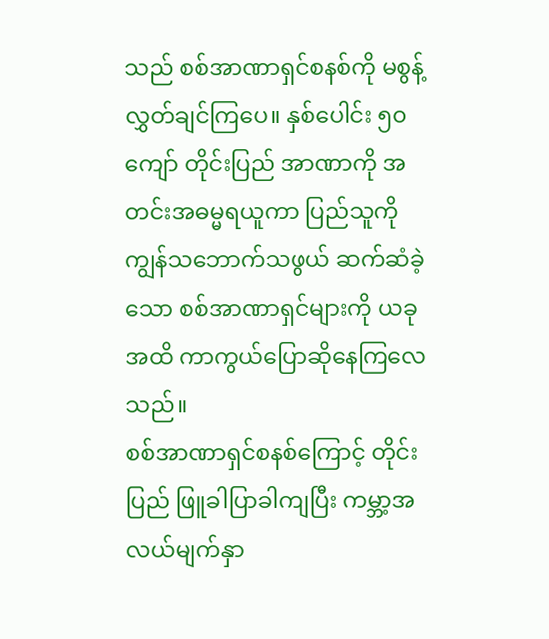သည် စစ်အာဏာရှင်စနစ်ကို မစွန့်လွှတ်ချင်ကြပေ။ နှစ်ပေါင်း ၅၀ ကျော် တိုင်းပြည် အာဏာကို အတင်းအဓမ္မရယူကာ ပြည်သူကို ကျွန်သဘောက်သဖွယ် ဆက်ဆံခဲ့သော စစ်အာဏာရှင်များကို ယခုအထိ ကာကွယ်ပြောဆိုနေကြလေသည်။
စစ်အာဏာရှင်စနစ်ကြောင့် တိုင်းပြည် ဖြူခါပြာခါကျပြီး ကမ္ဘာ့အလယ်မျက်နှာ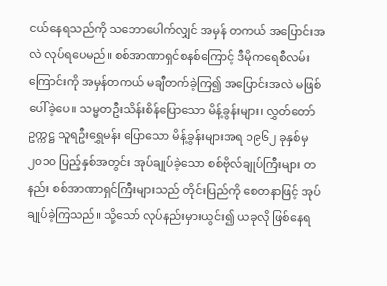ငယ်နေရသည်ကို သဘောပေါက်လျှင် အမှန် တကယ် အပြောင်းအလဲ လုပ်ရပေမည်။ စစ်အာဏာရှင်စနစ်ကြောင့် ဒီမိုကရေစီလမ်းကြောင်းကို အမှန်တကယ် မချီတက်ခဲ့ကြ၍ အပြောင်းအလဲ မဖြစ်ပေါ်ခဲ့ပေ။ သမ္မတဦးသိန်းစိန်ပြောသော မိန့်ခွန်းများ၊ လွှတ်တော်ဥက္ကဋ္ဌ သူရဦးရွှေမန်း ပြောသော မိန့်ခွန်းများအရ ၁၉၆၂ ခုနှစ်မှ ၂၀၁၀ ပြည့်နှစ်အတွင်း အုပ်ချုပ်ခဲ့သော စစ်ဗိုလ်ချုပ်ကြီးများ တနည်း စစ်အာဏာရှင်ကြီးများသည် တိုင်းပြည်ကို စေတနာဖြင့် အုပ်ချုပ်ခဲ့ကြသည်။ သို့သော် လုပ်နည်းမှားယွင်း၍ ယခုလို ဖြစ်နေရ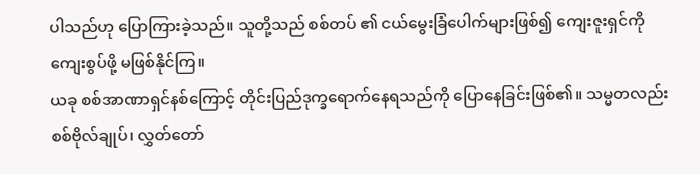ပါသည်ဟု ပြောကြားခဲ့သည်။ သူတို့သည် စစ်တပ် ၏ ငယ်မွေးခြံပေါက်များဖြစ်၍ ကျေးဇူးရှင်ကို ကျေးစွပ်ဖို့ မဖြစ်နိုင်ကြ။
ယခု စစ်အာဏာရှင်နစ်ကြောင့် တိုင်းပြည်ဒုက္ခရောက်နေရသည်ကို ပြောနေခြင်းဖြစ်၏။ သမ္မတလည်း စစ်ဗိုလ်ချုပ်၊ လွှတ်တော်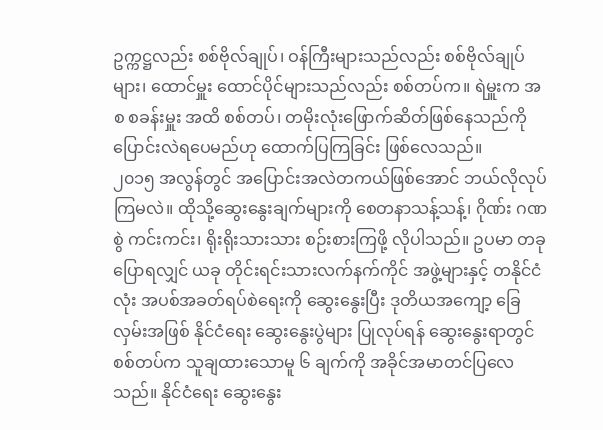ဥက္ကဋ္ဌလည်း စစ်ဗိုလ်ချုပ်၊ ဝန်ကြီးများသည်လည်း စစ်ဗိုလ်ချုပ်များ၊ ထောင်မှူး ထောင်ပိုင်များသည်လည်း စစ်တပ်က။ ရဲမှူးက အစ စခန်းမှူး အထိ စစ်တပ်၊ တမိုးလုံးဖြောက်ဆိတ်ဖြစ်နေသည်ကို ပြောင်းလဲရပေမည်ဟု ထောက်ပြကြခြင်း ဖြစ်လေသည်။
၂၀၁၅ အလွန်တွင် အပြောင်းအလဲတကယ်ဖြစ်အောင် ဘယ်လိုလုပ်ကြမလဲ။ ထိုသို့ဆွေးနွေးချက်များကို စေတနာသန့်သန့်၊ ဂိုဏ်း ဂဏစွဲ ကင်းကင်း၊ ရိုးရိုးသားသား စဉ်းစားကြဖို့ လိုပါသည်။ ဥပမာ တခုပြောရလျှင် ယခု တိုင်းရင်းသားလက်နက်ကိုင် အဖွဲ့များနှင့် တနိုင်ငံလုံး အပစ်အခတ်ရပ်စဲရေးကို ဆွေးနွေးပြီး ဒုတိယအကျော့ ခြေလှမ်းအဖြစ် နိုင်ငံရေး ဆွေးနွေးပွဲများ ပြုလုပ်ရန် ဆွေးနွေးရာတွင် စစ်တပ်က သူချထားသောမူ ၆ ချက်ကို အခိုင်အမာတင်ပြလေသည်။ နိုင်ငံရေး ဆွေးနွေး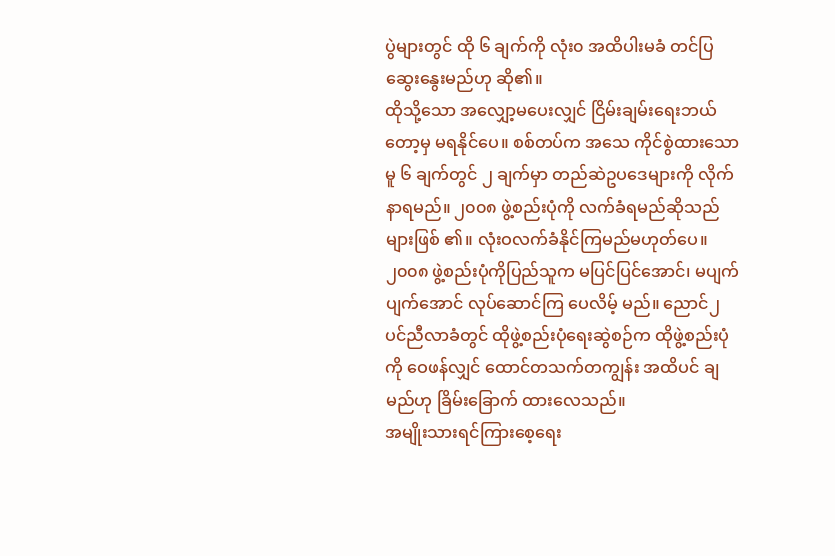ပွဲများတွင် ထို ၆ ချက်ကို လုံး၀ အထိပါးမခံ တင်ပြဆွေးနွေးမည်ဟု ဆို၏။
ထိုသို့သော အလျှော့မပေးလျှင် ငြိမ်းချမ်းရေးဘယ်တော့မှ မရနိုင်ပေ။ စစ်တပ်က အသေ ကိုင်စွဲထားသောမူ ၆ ချက်တွင် ၂ ချက်မှာ တည်ဆဲဥပဒေများကို လိုက်နာရမည်။ ၂၀၀၈ ဖွဲ့စည်းပုံကို လက်ခံရမည်ဆိုသည်များဖြစ် ၏။ လုံးဝလက်ခံနိုင်ကြမည်မဟုတ်ပေ။ ၂၀၀၈ ဖွဲ့စည်းပုံကိုပြည်သူက မပြင်ပြင်အောင်၊ မပျက်ပျက်အောင် လုပ်ဆောင်ကြ ပေလိမ့် မည်။ ညောင်၂ပင်ညီလာခံတွင် ထိုဖွဲ့စည်းပုံရေးဆွဲစဉ်က ထိုဖွဲ့စည်းပုံကို ဝေဖန်လျှင် ထောင်တသက်တကျွန်း အထိပင် ချမည်ဟု ခြိမ်းခြောက် ထားလေသည်။
အမျိုးသားရင်ကြားစေ့ရေး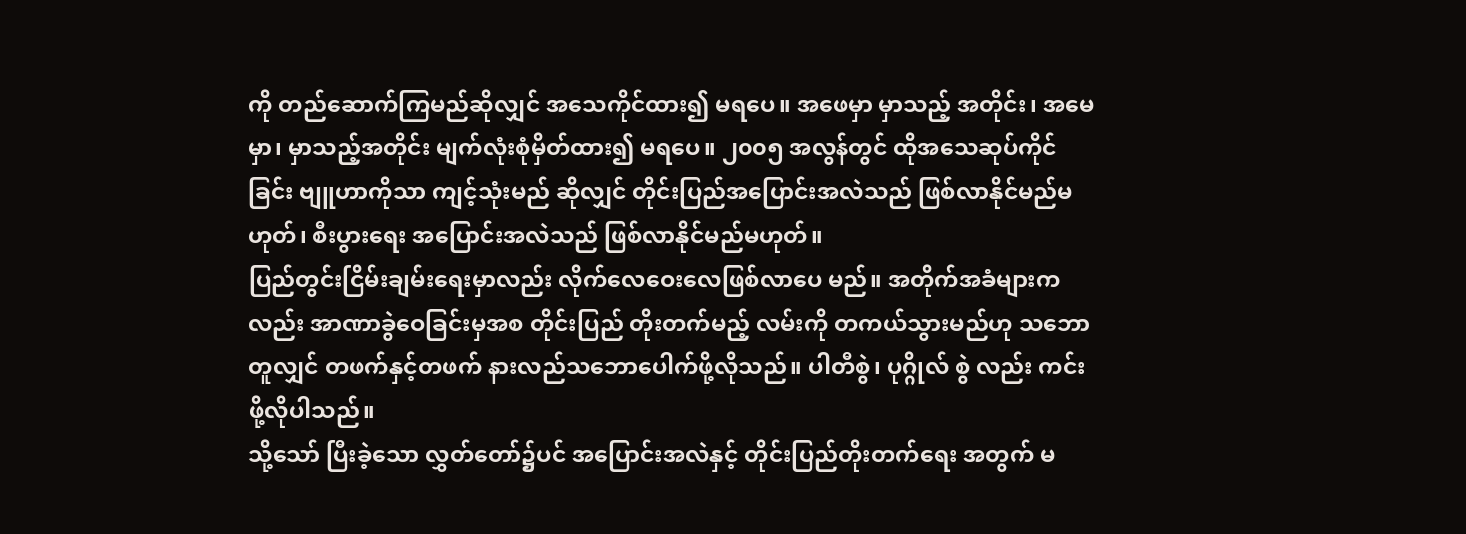ကို တည်ဆောက်ကြမည်ဆိုလျှင် အသေကိုင်ထား၍ မရပေ။ အဖေမှာ မှာသည့် အတိုင်း၊ အမေမှာ၊ မှာသည့်အတိုင်း မျက်လုံးစုံမှိတ်ထား၍ မရပေ။ ၂၀၀၅ အလွန်တွင် ထိုအသေဆုပ်ကိုင် ခြင်း ဗျူဟာကိုသာ ကျင့်သုံးမည် ဆိုလျှင် တိုင်းပြည်အပြောင်းအလဲသည် ဖြစ်လာနိုင်မည်မဟုတ်၊ စီးပွားရေး အပြောင်းအလဲသည် ဖြစ်လာနိုင်မည်မဟုတ်။
ပြည်တွင်းငြိမ်းချမ်းရေးမှာလည်း လိုက်လေဝေးလေဖြစ်လာပေ မည်။ အတိုက်အခံများကလည်း အာဏာခွဲဝေခြင်းမှအစ တိုင်းပြည် တိုးတက်မည့် လမ်းကို တကယ်သွားမည်ဟု သဘောတူလျှင် တဖက်နှင့်တဖက် နားလည်သဘောပေါက်ဖို့လိုသည်။ ပါတီစွဲ၊ ပုဂ္ဂိုလ် စွဲ လည်း ကင်းဖို့လိုပါသည်။
သို့သော် ပြီးခဲ့သော လွှတ်တော်၌ပင် အပြောင်းအလဲနှင့် တိုင်းပြည်တိုးတက်ရေး အတွက် မ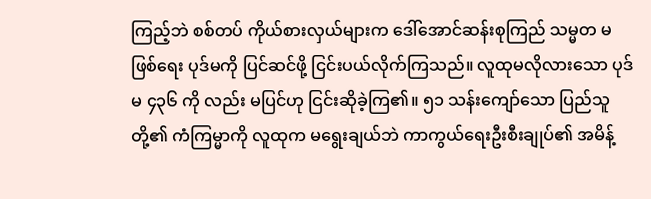ကြည့်ဘဲ စစ်တပ် ကိုယ်စားလှယ်များက ဒေါ်အောင်ဆန်းစုကြည် သမ္မတ မဖြစ်ရေး ပုဒ်မကို ပြင်ဆင်ဖို့ ငြင်းပယ်လိုက်ကြသည်။ လူထုမလိုလားသော ပုဒ်မ ၄၃၆ ကို လည်း မပြင်ဟု ငြင်းဆိုခဲ့ကြ၏။ ၅၁ သန်းကျော်သော ပြည်သူတို့၏ ကံကြမ္မာကို လူထုက မရွေးချယ်ဘဲ ကာကွယ်ရေးဦးစီးချုပ်၏ အမိန့်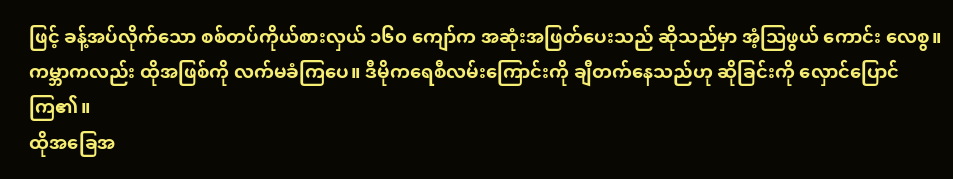ဖြင့် ခန့်အပ်လိုက်သော စစ်တပ်ကိုယ်စားလှယ် ၁၆၀ ကျော်က အဆုံးအဖြတ်ပေးသည် ဆိုသည်မှာ အံ့သြဖွယ် ကောင်း လေစွ။ ကမ္ဘာကလည်း ထိုအဖြစ်ကို လက်မခံကြပေ။ ဒီမိုကရေစီလမ်းကြောင်းကို ချီတက်နေသည်ဟု ဆိုခြင်းကို လှောင်ပြောင်ကြ၏။
ထိုအခြေအ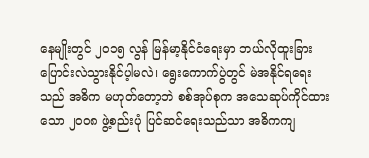နေမျိုးတွင် ၂၀၁၅ လွန် မြန်မာ့နိုင်ငံရေးမှာ ဘယ်လိုထူးခြား ပြောင်းလဲသွားနိုင်ပ့ါမလဲ၊ ရွေးကောက်ပွဲတွင် မဲအနိုင်ရရေး သည် အဓိက မဟုတ်တော့ဘဲ စစ်အုပ်စုက အသေဆုပ်ကိုင်ထားသော ၂၀၀၈ ဖွဲ့စည်းပုံ ပြင်ဆင်ရေးသည်သာ အဓိကကျ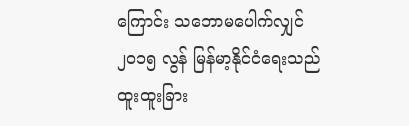ကြောင်း သဘောမပေါက်လျှင် ၂၀၁၅ လွန် မြန်မာ့နိုင်ငံရေးသည် ထူးထူးခြား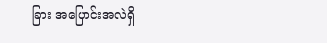ခြား အပြောင်းအလဲရှိ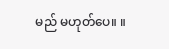မည် မဟုတ်ပေ။ ။